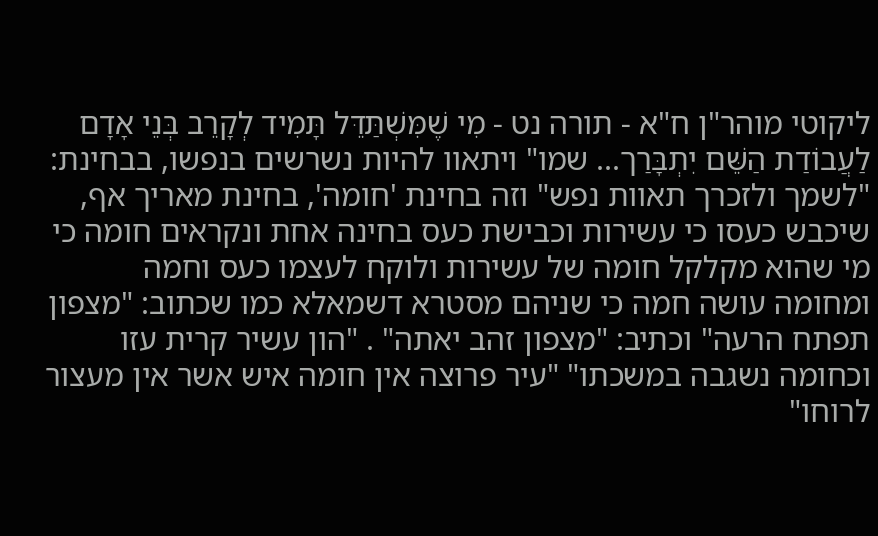ליקוטי מוהר"ן ח"א - תורה נט - מִי שֶׁמִּשְׁתַּדֵּל תָּמִיד לְקָרֵב בְּנֵי אָדָם לַעֲבוֹדַת הַשֵּׁם יִתְבָּרַך... שמו" ויתאוו להיות נשרשים בנפשו, בבחינת: "לשמך ולזכרך תאוות נפש" וזה בחינת 'חומה', בחינת מאריך אף, שיכבש כעסו כי עשירות וכבישת כעס בחינה אחת ונקראים חומה כי מי שהוא מקלקל חומה של עשירות ולוקח לעצמו כעס וחמה ומחומה עושה חמה כי שניהם מסטרא דשמאלא כמו שכתוב: "מצפון תפתח הרעה" וכתיב: "מצפון זהב יאתה" . "הון עשיר קרית עזו וכחומה נשגבה במשכתו" "עיר פרוצה אין חומה איש אשר אין מעצור לרוחו"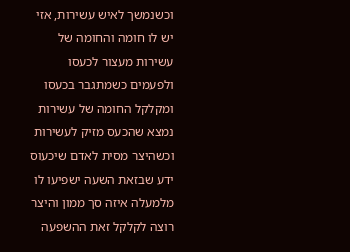וכשנמשך לאיש עשירות, אזי יש לו חומה והחומה של עשירות מעצור לכעסו ולפעמים כשמתגבר בכעסו ומקלקל החומה של עשירות נמצא שהכעס מזיק לעשירות וכשהיצר מסית לאדם שיכעוס ידע שבזאת השעה ישפיעו לו מלמעלה איזה סך ממון והיצר רוצה לקלקל זאת ההשפעה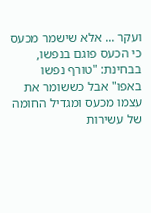ועקר ... אלא שישמר מכעס כי הכעס פוגם בנפשו, בבחינת: "טורף נפשו באפו" אבל כששומר את עצמו מכעס ומגדיל החומה של עשירות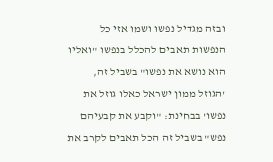ובזה מגדיל נפשו ושמו אזי כל הנפשות תאבים להכלל בנפשו "ואליו הוא נושא את נפשו" בשביל זה, 'הגוזל ממון ישראל כאלו גוזל את נפשו' בבחינת: "וקבע את קבעיהם נפש" בשביל זה הכל תאבים לקרב את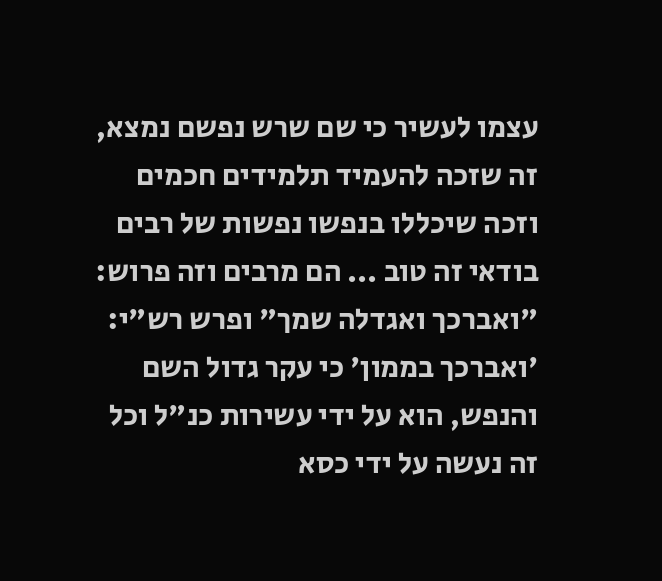עצמו לעשיר כי שם שרש נפשם נמצא, זה שזכה להעמיד תלמידים חכמים וזכה שיכללו בנפשו נפשות של רבים בודאי זה טוב ... הם מרבים וזה פרוש: "ואברכך ואגדלה שמך" ופרש רש"י: 'ואברכך בממון' כי עקר גדול השם והנפש, הוא על ידי עשירות כנ"ל וכל זה נעשה על ידי כסא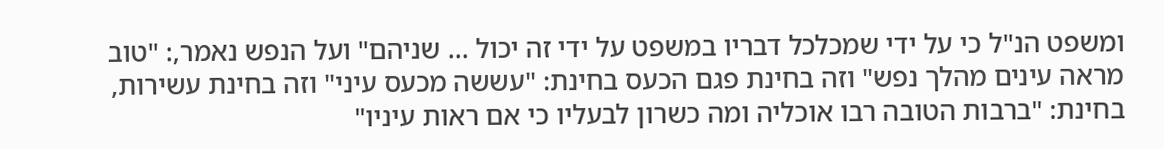ומשפט הנ"ל כי על ידי שמכלכל דבריו במשפט על ידי זה יכול ... שניהם" ועל הנפש נאמר,: "טוב מראה עינים מהלך נפש" וזה בחינת פגם הכעס בחינת: "עששה מכעס עיני" וזה בחינת עשירות, בחינת: "ברבות הטובה רבו אוכליה ומה כשרון לבעליו כי אם ראות עיניו"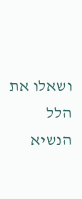ושאלו את הלל הנשיא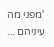'מפני מה עיניהם ...